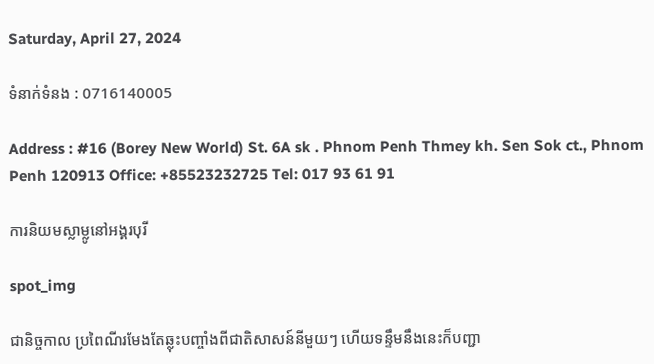Saturday, April 27, 2024

ទំនាក់ទំនង : 0716140005

Address : #16 (Borey New World) St. 6A sk . Phnom Penh Thmey kh. Sen Sok ct., Phnom Penh 120913 Office: +85523232725 Tel: 017 93 61 91

ការនិយមស្លាម្លូនៅអង្គរបុរី

spot_img

ជានិច្ចកាល ប្រពៃណីរមែងតែឆ្លុះបញ្ចាំងពីជាតិសាសន៍នីមួយៗ ហើយទន្ទឹមនឹងនេះក៏បញ្ជា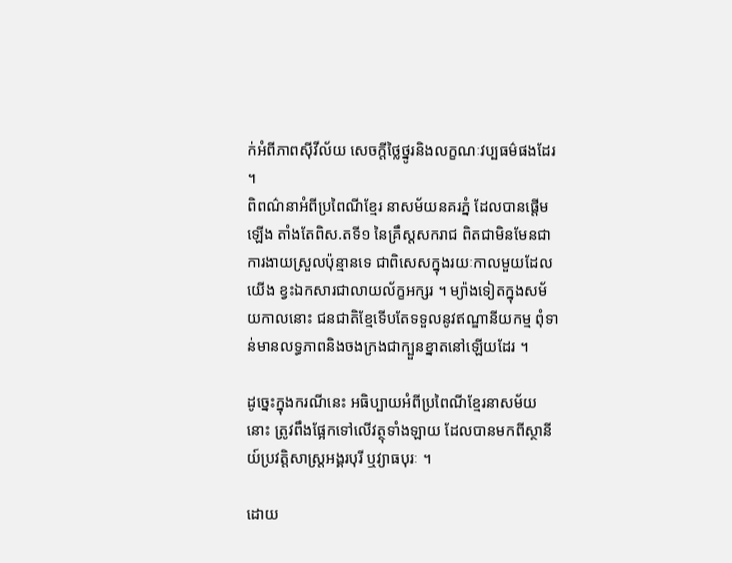ក់អំពីភាពស៊ីវីល័យ សេចក្តីថ្លៃថ្នូរនិងលក្ខណៈវប្បធម៌ផងដែរ ។
ពិពណ៌នាអំពីប្រពៃណីខ្មែរ នាសម័យនគរភ្នំ ដែលបានផ្តើមឡើង តាំងតែពិស.តទី១ នៃគ្រឹស្តសករាជ ពិតជាមិនមែនជាការងាយស្រួលប៉ុន្មានទេ ជាពិសេសក្នុងរយៈកាលមួយដែលយើង ខ្វះឯកសារជាលាយល័ក្ខអក្សរ ។ ម្យ៉ាងទៀតក្នុងសម័យកាលនោះ ជនជាតិខ្មែទើបតែទទួលនូវឥណ្ឌានីយកម្ម ពុំទាន់មានលទ្ធភាពនិងចងក្រងជាក្បួនខ្នាតនៅឡើយដែរ ។

ដូច្នេះក្នុងករណីនេះ អធិប្បាយអំពីប្រពៃណីខ្មែរនាសម័យនោះ ត្រូវពឹងផ្អែកទៅលើវត្ថុទាំងឡាយ ដែលបានមកពីស្ថានីយ៍ប្រវត្តិសាស្ត្រអង្គរបុរី ឬវ្យាធបុរៈ ។

ដោយ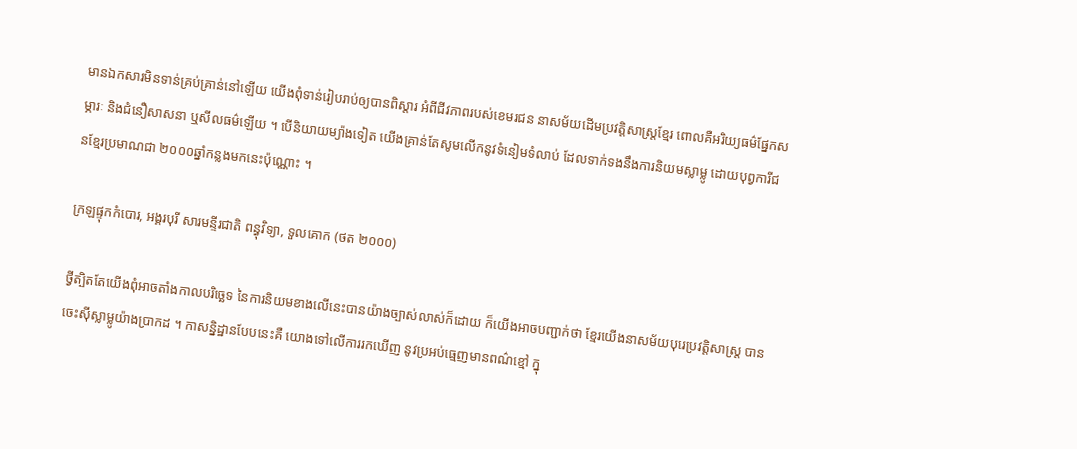មានឯកសារមិនទាន់គ្រប់គ្រាន់នៅឡើយ យើងពុំទាន់រៀបរាប់ឲ្យបានពិស្តារ អំពីជីវភាពរបស់ខេមរជន នាសម័យដើមប្រវត្តិសាស្ត្រខ្មែរ ពោលគឺអរិយ្យធម៌ផ្នែកសម្ភារៈ និងជំនឿសាសនា ឬសីលធម៌ឡើយ ។ បើនិយាយម្យ៉ាងទៀត យើងគ្រាន់តែសូមលើកនូវទំនៀមទំលាប់ ដែលទាក់ទងនឹងការនិយមស្លាម្លូ ដោយបុព្វការីជនខ្មែរប្រមាណជា ២០០០ឆ្នាំកន្លងមកនេះប៉ុណ្ណោះ ។

ក្រឡផ្ទុកកំបោរ, អង្គរបុរី សារមន្ទីរជាតិ ពន្ធុវិទ្យា, ទួលគោក (ថត ២០០០)

ថ្វីត្បិតតែយើងពុំអាចតាំងកាលបរិច្ឆេទ នៃការនិយមខាងលើនេះបានយ៉ាងច្បាស់លាស់ក៏ដោយ ក៏យើងអាចបញ្ជាក់ថា ខ្មែរយើងនាសម័យបុរេប្រវត្តិសាស្ត្រ បានចេះស៊ីស្លាម្លូយ៉ាងប្រាកដ ។ កាសន្និដ្ឋានបែបនេះគឺ យោងទៅលើការរកឃើញ នូវប្រអប់ធ្មេញមានពណ៌ខ្មៅ ក្នុ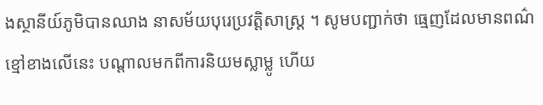ងស្ថានីយ៍ភូមិបានឈាង នាសម័យបុរេប្រវត្តិសាស្ត្រ ។ សូមបញ្ជាក់ថា ធ្មេញដែលមានពណ៌ខ្មៅខាងលើនេះ បណ្តាលមកពីការនិយមស្លាម្លូ ហើយ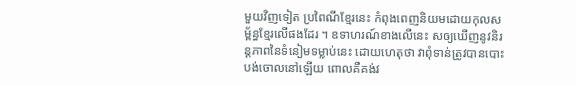មួយវិញទៀត ប្រពៃណីខ្មែរនេះ កំពុងពេញនិយមដោយកុលសម្ព័ន្ធខ្មែរលើផងដែរ ។ ឧទាហរណ៍ខាងលើនេះ សឲ្យឃើញនូវនិរន្តភាពនៃទំនៀមទម្លាប់នេះ ដោយហេតុថា វាពុំទាន់ត្រូវបានបោះបង់ចោលនៅឡើយ ពោលគឺគង់វ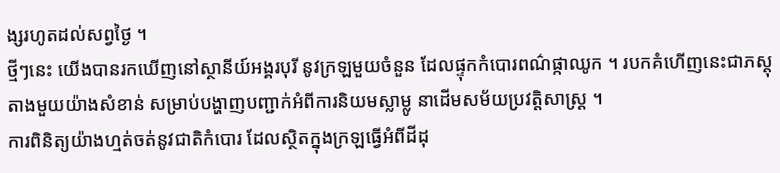ង្សរហូតដល់សព្វថ្ងៃ ។
ថ្មីៗនេះ យើងបានរកឃើញនៅស្ថានីយ៍អង្គរបុរី នូវក្រឡមួយចំនួន ដែលផ្ទុកកំបោរពណ៌ផ្កាឈូក ។ របកគំហើញនេះជាភស្តុតាងមួយយ៉ាងសំខាន់ សម្រាប់បង្ហាញបញ្ជាក់អំពីការនិយមស្លាម្លូ នាដើមសម័យប្រវត្តិសាស្ត្រ ។
ការពិនិត្យយ៉ាងហ្មត់ចត់នូវជាតិកំបោរ ដែលស្ថិតក្នុងក្រឡធ្វើអំពីដីដុ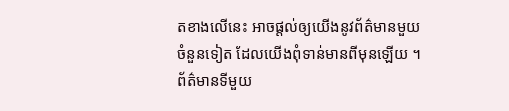តខាងលើនេះ អាចផ្តល់ឲ្យយើងនូវព័ត៌មានមួយចំនួនទៀត ដែលយើងពុំទាន់មានពីមុនឡើយ ។ ព័ត៌មានទីមួយ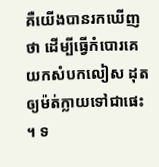គឺយើងបានរកឃើញថា ដើម្បីធ្វើកំបោរគេយកសំបកលៀស ដុតឲ្យម៉ត់ក្លាយទៅជាផេះ ។ ទ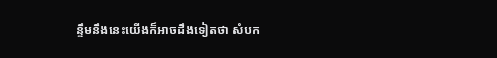ន្ទឹមនឹងនេះយើងក៏អាចដឹងទៀតថា សំបក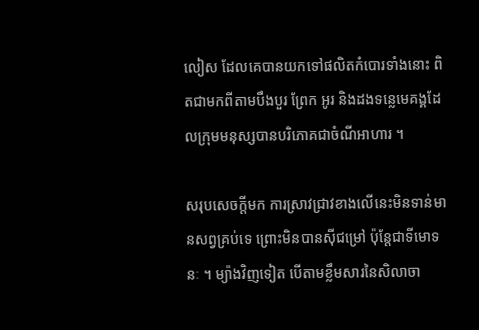លៀស ដែលគេបានយកទៅផលិតកំបោរទាំងនោះ ពិតជាមកពីតាមបឹងបួរ ព្រែក អូរ និងដងទន្លេមេគង្គដែលក្រុមមនុស្សបានបរិភោគជាចំណីអាហារ ។

សរុបសេចក្តីមក ការស្រាវជ្រាវខាងលើនេះមិនទាន់មានសព្វគ្រប់ទេ ព្រោះមិនបានស៊ីជម្រៅ ប៉ុន្តែជាទីមោទនៈ ។ ម្យ៉ាងវិញទៀត បើតាមខ្លឹមសារនៃសិលាចា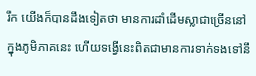រឹក យើងក៏បានដឹងទៀតថា មានការដាំដើមស្លាជាច្រើននៅក្នុងភូមិភាគនេះ ហើយទង្វើនេះពិតជាមានការទាក់ទងទៅនឹ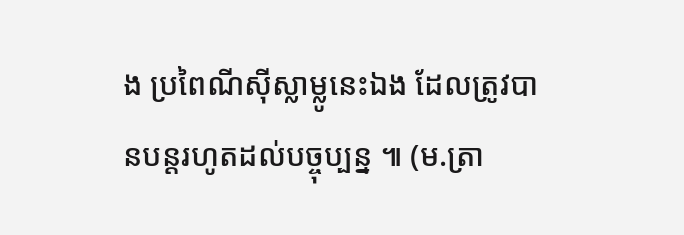ង ប្រពៃណីស៊ីស្លាម្លូនេះឯង ដែលត្រូវបានបន្តរហូតដល់បច្ចុប្បន្ន ៕ (ម.ត្រា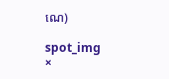ណេ)

spot_img
×